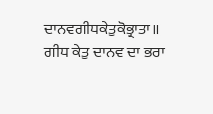ਦਾਨਵਗੀਧਕੇਤੁਕੋਭ੍ਰਾਤਾ॥
ਗੀਧ ਕੇਤੁ ਦਾਨਵ ਦਾ ਭਰਾ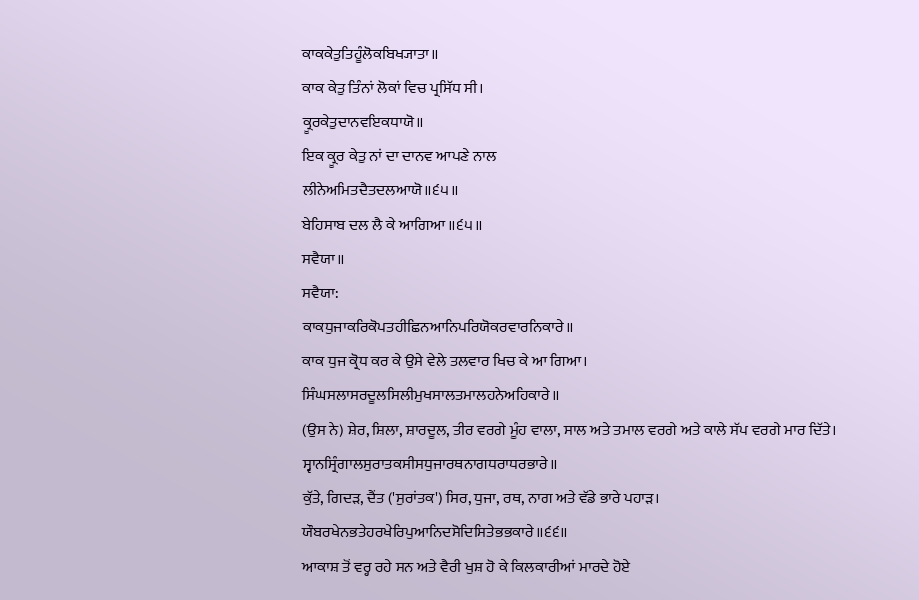ਕਾਕਕੇਤੁਤਿਹੂੰਲੋਕਬਿਖ੍ਯਾਤਾ॥
ਕਾਕ ਕੇਤੁ ਤਿੰਨਾਂ ਲੋਕਾਂ ਵਿਚ ਪ੍ਰਸਿੱਧ ਸੀ।
ਕ੍ਰੂਰਕੇਤੁਦਾਨਵਇਕਧਾਯੋ॥
ਇਕ ਕ੍ਰੂਰ ਕੇਤੁ ਨਾਂ ਦਾ ਦਾਨਵ ਆਪਣੇ ਨਾਲ
ਲੀਨੇਅਮਿਤਦੈਤਦਲਆਯੋ॥੬੫॥
ਬੇਹਿਸਾਬ ਦਲ ਲੈ ਕੇ ਆਗਿਆ ॥੬੫॥
ਸਵੈਯਾ॥
ਸਵੈਯਾ:
ਕਾਕਧੁਜਾਕਰਿਕੋਪਤਹੀਛਿਨਆਨਿਪਰਿਯੋਕਰਵਾਰਨਿਕਾਰੇ॥
ਕਾਕ ਧੁਜ ਕ੍ਰੋਧ ਕਰ ਕੇ ਉਸੇ ਵੇਲੇ ਤਲਵਾਰ ਖਿਚ ਕੇ ਆ ਗਿਆ।
ਸਿੰਘਸਲਾਸਰਦੂਲਸਿਲੀਮੁਖਸਾਲਤਮਾਲਹਨੇਅਹਿਕਾਰੇ॥
(ਉਸ ਨੇ) ਸ਼ੇਰ, ਸ਼ਿਲਾ, ਸ਼ਾਰਦੂਲ, ਤੀਰ ਵਰਗੇ ਮੂੰਹ ਵਾਲਾ, ਸਾਲ ਅਤੇ ਤਮਾਲ ਵਰਗੇ ਅਤੇ ਕਾਲੇ ਸੱਪ ਵਰਗੇ ਮਾਰ ਦਿੱਤੇ।
ਸ੍ਵਾਨਸ੍ਰਿੰਗਾਲਸੁਰਾਤਕਸੀਸਧੁਜਾਰਥਨਾਗਧਰਾਧਰਭਾਰੇ॥
ਕੁੱਤੇ, ਗਿਦੜ, ਦੈਂਤ ('ਸੁਰਾਂਤਕ') ਸਿਰ, ਧੁਜਾ, ਰਥ, ਨਾਗ ਅਤੇ ਵੱਡੇ ਭਾਰੇ ਪਹਾੜ।
ਯੌਬਰਖੇਨਭਤੇਹਰਖੇਰਿਪੁਆਨਿਦਸੋਦਿਸਿਤੇਭਭਕਾਰੇ॥੬੬॥
ਆਕਾਸ਼ ਤੋਂ ਵਰ੍ਹ ਰਹੇ ਸਨ ਅਤੇ ਵੈਰੀ ਖੁਸ਼ ਹੋ ਕੇ ਕਿਲਕਾਰੀਆਂ ਮਾਰਦੇ ਹੋਏ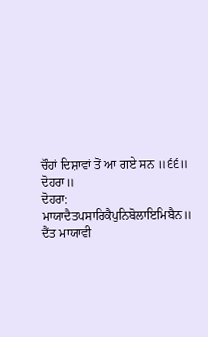ਚੌਹਾਂ ਦਿਸ਼ਾਵਾਂ ਤੋਂ ਆ ਗਏ ਸਨ ॥੬੬॥
ਦੋਹਰਾ॥
ਦੋਹਰਾ:
ਮਾਯਾਦੈਤਪਸਾਰਿਕੈਪੁਨਿਬੋਲਾਇਮਿਬੈਨ॥
ਦੈਂਤ ਮਾਯਾਵੀ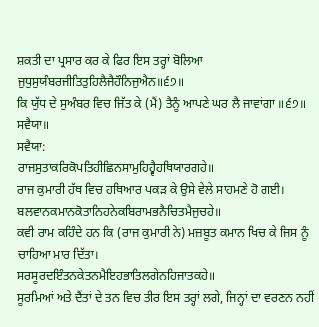ਸ਼ਕਤੀ ਦਾ ਪ੍ਰਸਾਰ ਕਰ ਕੇ ਫਿਰ ਇਸ ਤਰ੍ਹਾਂ ਬੋਲਿਆ
ਜੁਧੁਸੁਯੰਬਰਜੀਤਿਤੁਹਿਲੈਜੈਹੌਨਿਜੁਐਨ॥੬੭॥
ਕਿ ਯੁੱਧ ਦੇ ਸੁਅੰਬਰ ਵਿਚ ਜਿੱਤ ਕੇ (ਮੈਂ) ਤੈਨੂੰ ਆਪਣੇ ਘਰ ਲੈ ਜਾਵਾਂਗਾ ॥੬੭॥
ਸਵੈਯਾ॥
ਸਵੈਯਾ:
ਰਾਜਸੁਤਾਕਰਿਕੋਪਤਿਹੀਛਿਨਸਾਮੁਹਿਹ੍ਵੈਹਥਿਯਾਰਗਹੇ॥
ਰਾਜ ਕੁਮਾਰੀ ਹੱਥ ਵਿਚ ਹਥਿਆਰ ਪਕੜ ਕੇ ਉਸੇ ਵੇਲੇ ਸਾਹਮਣੇ ਹੋ ਗਈ।
ਬਲਵਾਨਕਮਾਨਕੋਤਾਨਿਹਨੇਕਬਿਰਾਮਭਨੈਚਿਤਮੈਜੁਚਹੇ॥
ਕਵੀ ਰਾਮ ਕਹਿੰਦੇ ਹਨ ਕਿ (ਰਾਜ ਕੁਮਾਰੀ ਨੇ) ਮਜ਼ਬੂਤ ਕਮਾਨ ਖਿਚ ਕੇ ਜਿਸ ਨੂੰ ਚਾਹਿਆ ਮਾਰ ਦਿੱਤਾ।
ਸਰਸੂਰਦਇੰਤਨਕੇਤਨਮੈਇਹਭਾਤਿਲਗੇਨਹਿਜਾਤਕਹੇ॥
ਸੂਰਮਿਆਂ ਅਤੇ ਦੈਂਤਾਂ ਦੇ ਤਨ ਵਿਚ ਤੀਰ ਇਸ ਤਰ੍ਹਾਂ ਲਗੇ, ਜਿਨ੍ਹਾਂ ਦਾ ਵਰਣਨ ਨਹੀਂ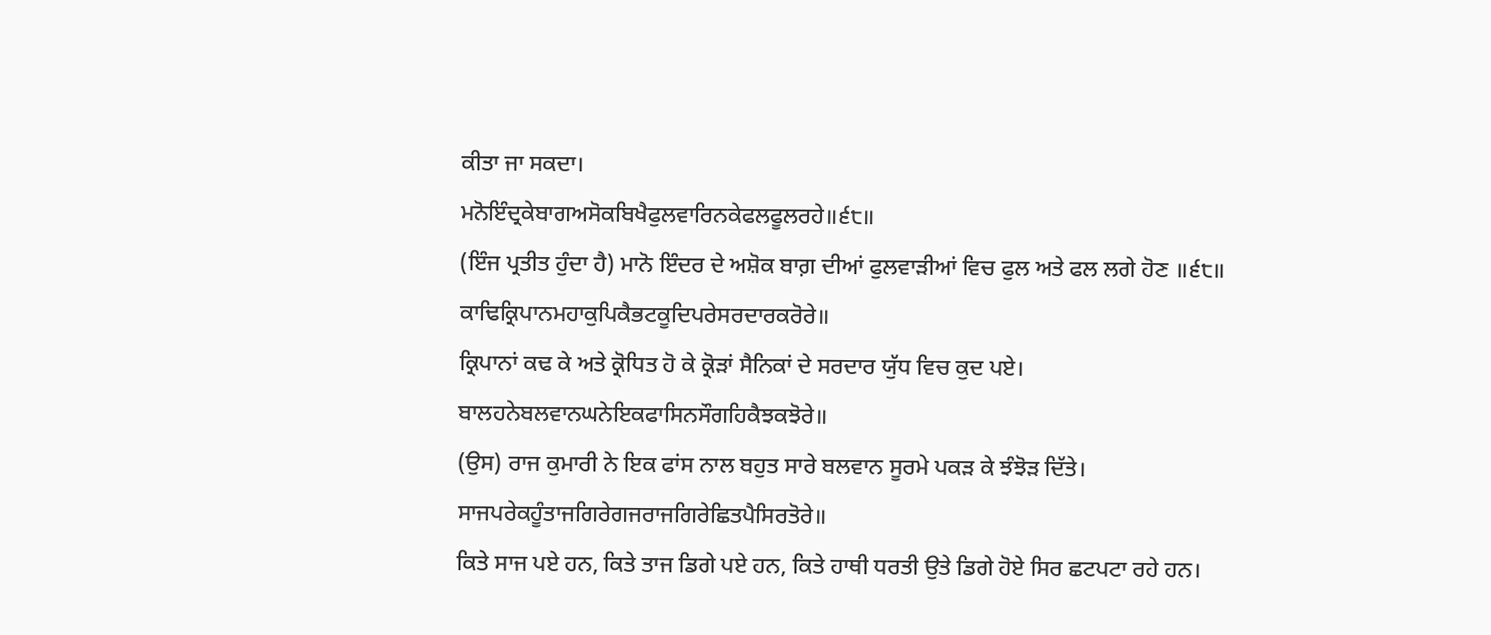ਕੀਤਾ ਜਾ ਸਕਦਾ।
ਮਨੋਇੰਦ੍ਰਕੇਬਾਗਅਸੋਕਬਿਖੈਫੁਲਵਾਰਿਨਕੇਫਲਫੂਲਰਹੇ॥੬੮॥
(ਇੰਜ ਪ੍ਰਤੀਤ ਹੁੰਦਾ ਹੈ) ਮਾਨੋ ਇੰਦਰ ਦੇ ਅਸ਼ੋਕ ਬਾਗ਼ ਦੀਆਂ ਫੁਲਵਾੜੀਆਂ ਵਿਚ ਫੁਲ ਅਤੇ ਫਲ ਲਗੇ ਹੋਣ ॥੬੮॥
ਕਾਢਿਕ੍ਰਿਪਾਨਮਹਾਕੁਪਿਕੈਭਟਕੂਦਿਪਰੇਸਰਦਾਰਕਰੋਰੇ॥
ਕ੍ਰਿਪਾਨਾਂ ਕਢ ਕੇ ਅਤੇ ਕ੍ਰੋਧਿਤ ਹੋ ਕੇ ਕ੍ਰੋੜਾਂ ਸੈਨਿਕਾਂ ਦੇ ਸਰਦਾਰ ਯੁੱਧ ਵਿਚ ਕੁਦ ਪਏ।
ਬਾਲਹਨੇਬਲਵਾਨਘਨੇਇਕਫਾਸਿਨਸੌਗਹਿਕੈਝਕਝੋਰੇ॥
(ਉਸ) ਰਾਜ ਕੁਮਾਰੀ ਨੇ ਇਕ ਫਾਂਸ ਨਾਲ ਬਹੁਤ ਸਾਰੇ ਬਲਵਾਨ ਸੂਰਮੇ ਪਕੜ ਕੇ ਝੰਝੋੜ ਦਿੱਤੇ।
ਸਾਜਪਰੇਕਹੂੰਤਾਜਗਿਰੇਗਜਰਾਜਗਿਰੇਛਿਤਪੈਸਿਰਤੋਰੇ॥
ਕਿਤੇ ਸਾਜ ਪਏ ਹਨ, ਕਿਤੇ ਤਾਜ ਡਿਗੇ ਪਏ ਹਨ, ਕਿਤੇ ਹਾਥੀ ਧਰਤੀ ਉਤੇ ਡਿਗੇ ਹੋਏ ਸਿਰ ਛਟਪਟਾ ਰਹੇ ਹਨ।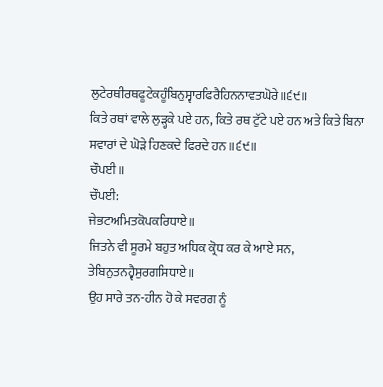ਲੁਟੇਰਥੀਰਥਫੂਟੇਕਹੂੰਬਿਨੁਸ੍ਵਾਰਫਿਰੈਹਿਨਨਾਵਤਘੋਰੇ॥੬੯॥
ਕਿਤੇ ਰਥਾਂ ਵਾਲੇ ਲੁੜ੍ਹਕੇ ਪਏ ਹਨ, ਕਿਤੇ ਰਥ ਟੁੱਟੇ ਪਏ ਹਨ ਅਤੇ ਕਿਤੇ ਬਿਨਾ ਸਵਾਰਾਂ ਦੇ ਘੋੜੇ ਹਿਣਕਦੇ ਫਿਰਦੇ ਹਨ ॥੬੯॥
ਚੌਪਈ॥
ਚੌਪਈ:
ਜੇਭਟਅਮਿਤਕੋਪਕਰਿਧਾਏ॥
ਜਿਤਨੇ ਵੀ ਸੂਰਮੇ ਬਹੁਤ ਅਧਿਕ ਕ੍ਰੋਧ ਕਰ ਕੇ ਆਏ ਸਨ,
ਤੇਬਿਨੁਤਨਹ੍ਵੈਸੁਰਗਸਿਧਾਏ॥
ਉਹ ਸਾਰੇ ਤਨ-ਹੀਨ ਹੋ ਕੇ ਸਵਰਗ ਨੂੰ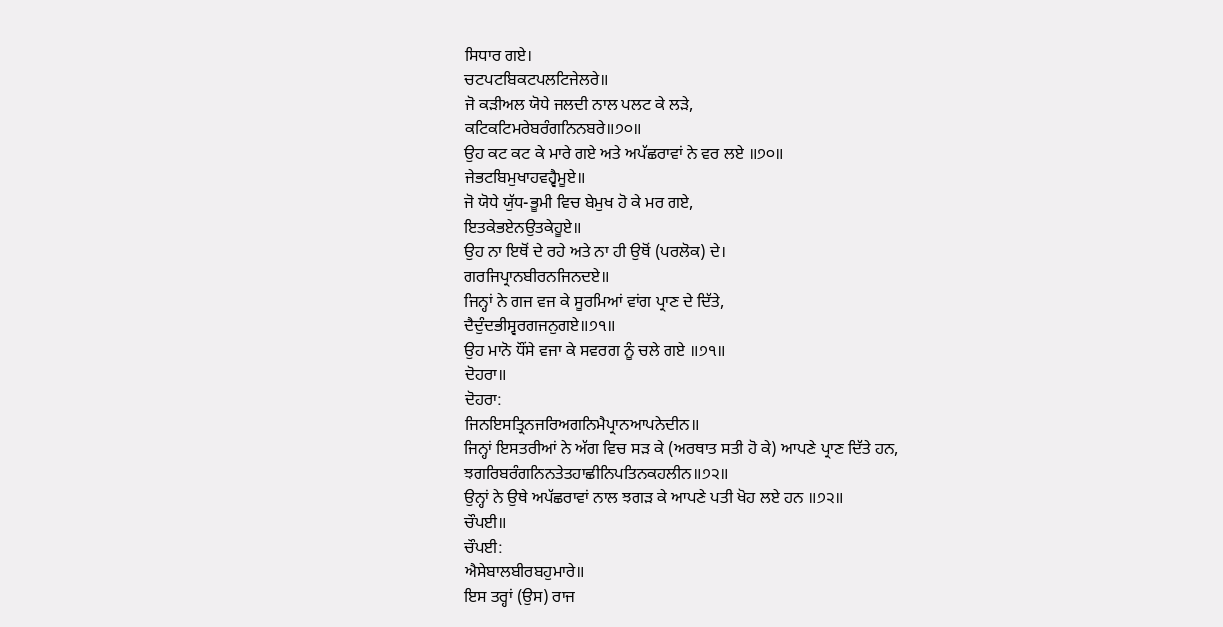ਸਿਧਾਰ ਗਏ।
ਚਟਪਟਬਿਕਟਪਲਟਿਜੇਲਰੇ॥
ਜੋ ਕੜੀਅਲ ਯੋਧੇ ਜਲਦੀ ਨਾਲ ਪਲਟ ਕੇ ਲੜੇ,
ਕਟਿਕਟਿਮਰੇਬਰੰਗਨਿਨਬਰੇ॥੭੦॥
ਉਹ ਕਟ ਕਟ ਕੇ ਮਾਰੇ ਗਏ ਅਤੇ ਅਪੱਛਰਾਵਾਂ ਨੇ ਵਰ ਲਏ ॥੭੦॥
ਜੇਭਟਬਿਮੁਖਾਹਵਹ੍ਵੈਮੂਏ॥
ਜੋ ਯੋਧੇ ਯੁੱਧ-ਭੂਮੀ ਵਿਚ ਬੇਮੁਖ ਹੋ ਕੇ ਮਰ ਗਏ,
ਇਤਕੇਭਏਨਉਤਕੇਹੂਏ॥
ਉਹ ਨਾ ਇਥੋਂ ਦੇ ਰਹੇ ਅਤੇ ਨਾ ਹੀ ਉਥੋਂ (ਪਰਲੋਕ) ਦੇ।
ਗਰਜਿਪ੍ਰਾਨਬੀਰਨਜਿਨਦਏ॥
ਜਿਨ੍ਹਾਂ ਨੇ ਗਜ ਵਜ ਕੇ ਸੂਰਮਿਆਂ ਵਾਂਗ ਪ੍ਰਾਣ ਦੇ ਦਿੱਤੇ,
ਦੈਦੁੰਦਭੀਸ੍ਵਰਗਜਨੁਗਏ॥੭੧॥
ਉਹ ਮਾਨੋ ਧੌਂਸੇ ਵਜਾ ਕੇ ਸਵਰਗ ਨੂੰ ਚਲੇ ਗਏ ॥੭੧॥
ਦੋਹਰਾ॥
ਦੋਹਰਾ:
ਜਿਨਇਸਤ੍ਰਿਨਜਰਿਅਗਨਿਮੈਪ੍ਰਾਨਆਪਨੇਦੀਨ॥
ਜਿਨ੍ਹਾਂ ਇਸਤਰੀਆਂ ਨੇ ਅੱਗ ਵਿਚ ਸੜ ਕੇ (ਅਰਥਾਤ ਸਤੀ ਹੋ ਕੇ) ਆਪਣੇ ਪ੍ਰਾਣ ਦਿੱਤੇ ਹਨ,
ਝਗਰਿਬਰੰਗਨਿਨਤੇਤਹਾਛੀਨਿਪਤਿਨਕਹਲੀਨ॥੭੨॥
ਉਨ੍ਹਾਂ ਨੇ ਉਥੇ ਅਪੱਛਰਾਵਾਂ ਨਾਲ ਝਗੜ ਕੇ ਆਪਣੇ ਪਤੀ ਖੋਹ ਲਏ ਹਨ ॥੭੨॥
ਚੌਪਈ॥
ਚੌਪਈ:
ਐਸੇਬਾਲਬੀਰਬਹੁਮਾਰੇ॥
ਇਸ ਤਰ੍ਹਾਂ (ਉਸ) ਰਾਜ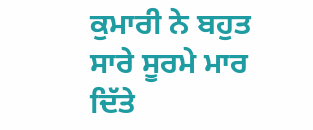ਕੁਮਾਰੀ ਨੇ ਬਹੁਤ ਸਾਰੇ ਸੂਰਮੇ ਮਾਰ ਦਿੱਤੇ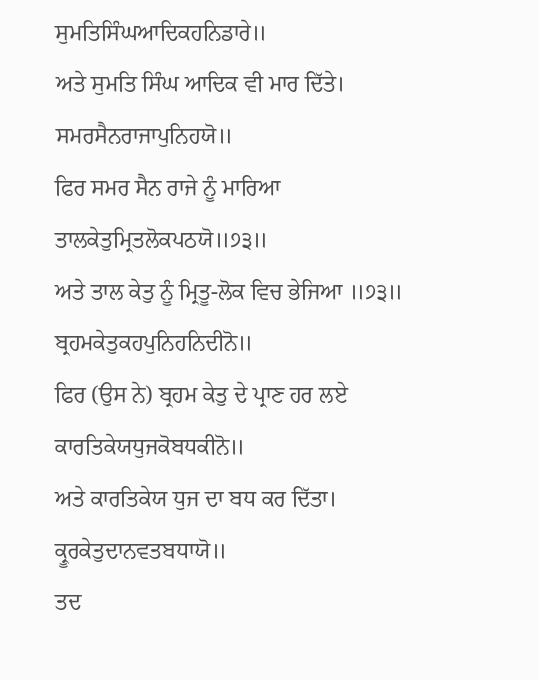ਸੁਮਤਿਸਿੰਘਆਦਿਕਹਨਿਡਾਰੇ॥
ਅਤੇ ਸੁਮਤਿ ਸਿੰਘ ਆਦਿਕ ਵੀ ਮਾਰ ਦਿੱਤੇ।
ਸਮਰਸੈਨਰਾਜਾਪੁਨਿਹਯੋ॥
ਫਿਰ ਸਮਰ ਸੈਨ ਰਾਜੇ ਨੂੰ ਮਾਰਿਆ
ਤਾਲਕੇਤੁਮ੍ਰਿਤਲੋਕਪਠਯੋ॥੭੩॥
ਅਤੇ ਤਾਲ ਕੇਤੁ ਨੂੰ ਮ੍ਰਿਤੂ-ਲੋਕ ਵਿਚ ਭੇਜਿਆ ॥੭੩॥
ਬ੍ਰਹਮਕੇਤੁਕਹਪੁਨਿਹਨਿਦੀਨੋ॥
ਫਿਰ (ਉਸ ਨੇ) ਬ੍ਰਹਮ ਕੇਤੁ ਦੇ ਪ੍ਰਾਣ ਹਰ ਲਏ
ਕਾਰਤਿਕੇਯਧੁਜਕੋਬਧਕੀਨੋ॥
ਅਤੇ ਕਾਰਤਿਕੇਯ ਧੁਜ ਦਾ ਬਧ ਕਰ ਦਿੱਤਾ।
ਕ੍ਰੂਰਕੇਤੁਦਾਨਵਤਬਧਾਯੋ॥
ਤਦ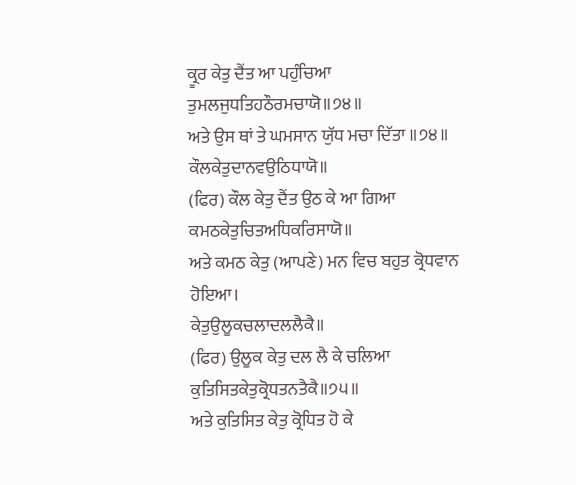ਕ੍ਰੂਰ ਕੇਤੁ ਦੈਂਤ ਆ ਪਹੁੰਚਿਆ
ਤੁਮਲਜੁਧਤਿਹਠੌਰਮਚਾਯੋ॥੭੪॥
ਅਤੇ ਉਸ ਥਾਂ ਤੇ ਘਮਸਾਨ ਯੁੱਧ ਮਚਾ ਦਿੱਤਾ ॥੭੪॥
ਕੌਲਕੇਤੁਦਾਨਵਉਠਿਧਾਯੋ॥
(ਫਿਰ) ਕੌਲ ਕੇਤੁ ਦੈਂਤ ਉਠ ਕੇ ਆ ਗਿਆ
ਕਮਠਕੇਤੁਚਿਤਅਧਿਕਰਿਸਾਯੋ॥
ਅਤੇ ਕਮਠ ਕੇਤੁ (ਆਪਣੇ) ਮਨ ਵਿਚ ਬਹੁਤ ਕ੍ਰੋਧਵਾਨ ਹੋਇਆ।
ਕੇਤੁਉਲੂਕਚਲਾਦਲਲੈਕੈ॥
(ਫਿਰ) ਉਲੂਕ ਕੇਤੁ ਦਲ ਲੈ ਕੇ ਚਲਿਆ
ਕੁਤਿਸਿਤਕੇਤੁਕ੍ਰੋਧਤਨਤੈਕੈ॥੭੫॥
ਅਤੇ ਕੁਤਿਸਿਤ ਕੇਤੁ ਕ੍ਰੋਧਿਤ ਹੋ ਕੇ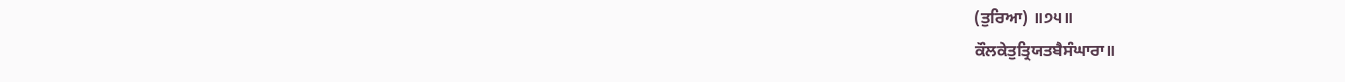(ਤੁਰਿਆ) ॥੭੫॥
ਕੌਲਕੇਤੁਤ੍ਰਿਯਤਬੈਸੰਘਾਰਾ॥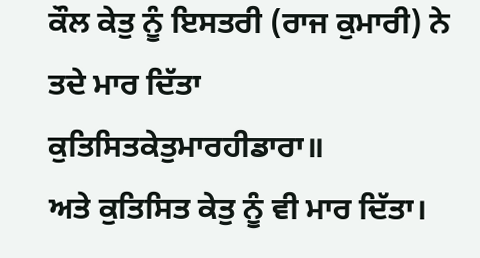ਕੌਲ ਕੇਤੁ ਨੂੰ ਇਸਤਰੀ (ਰਾਜ ਕੁਮਾਰੀ) ਨੇ ਤਦੇ ਮਾਰ ਦਿੱਤਾ
ਕੁਤਿਸਿਤਕੇਤੁਮਾਰਹੀਡਾਰਾ॥
ਅਤੇ ਕੁਤਿਸਿਤ ਕੇਤੁ ਨੂੰ ਵੀ ਮਾਰ ਦਿੱਤਾ।